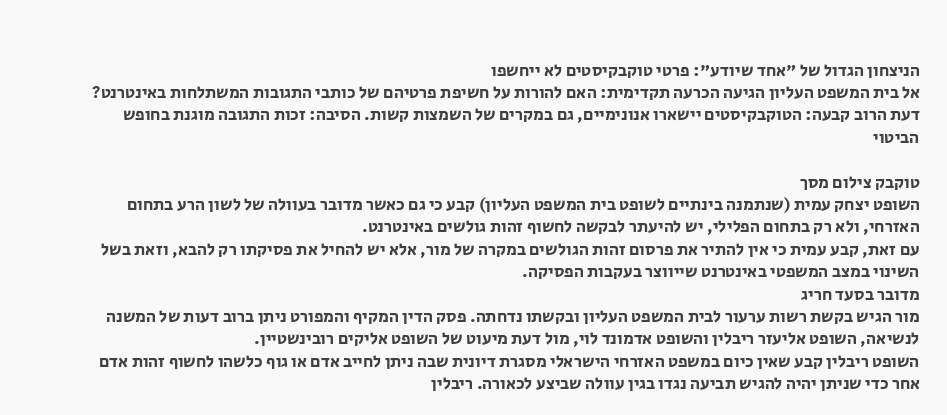הניצחון הגדול של "אחד שיודע": פרטי טוקבקיסטים לא ייחשפו
אל בית המשפט העליון הגיעה הכרעה תקדימית: האם להורות על חשיפת פרטיהם של כותבי התגובות המשתלחות באינטרנט? דעת הרוב קבעה: הטוקבקיסטים יישארו אנונימיים, גם במקרים של השמצות קשות. הסיבה: זכות התגובה מוגנת בחופש הביטוי

טוקבק צילום מסך
השופט יצחק עמית (שנתמנה בינתיים לשופט בית המשפט העליון) קבע כי גם כאשר מדובר בעוולה של לשון הרע בתחום האזרחי, ולא רק בתחום הפלילי, יש להיעתר לבקשה לחשוף זהות גולשים באינטרנט.
עם זאת, קבע עמית כי אין להתיר את פרסום זהות הגולשים במקרה של מור, אלא יש להחיל את פסיקתו רק להבא, וזאת בשל השינוי במצב המשפטי באינטרנט שייווצר בעקבות הפסיקה.
מדובר בסעד חריג
מור הגיש בקשת רשות ערעור לבית המשפט העליון ובקשתו נדחתה. פסק הדין המקיף והמפורט ניתן ברוב דעות של המשנה לנשיאה, השופט אליעזר ריבלין והשופט אדמונד לוי, מול דעת מיעוט של השופט אליקים רובינשטיין.
השופט ריבלין קבע שאין כיום במשפט האזרחי הישראלי מסגרת דיונית שבה ניתן לחייב אדם או גוף כלשהו לחשוף זהות אדם אחר כדי שניתן יהיה להגיש תביעה נגדו בגין עוולה שביצע לכאורה. ריבלין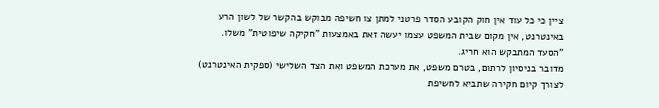ציין כי כל עוד אין חוק הקובע הסדר פרטני למתן צו חשיפה מבוקש בהקשר של לשון הרע באינטרנט, אין מקום שבית המשפט עצמו יעשה זאת באמצעות "חקיקה שיפוטית" משלו.
"הסעד המתבקש הוא חריג.
מדובר בניסיון לרתום, בטרם משפט, את מערכת המשפט ואת הצד השלישי (ספקית האינטרנט) לצורך קיום חקירה שתביא לחשיפת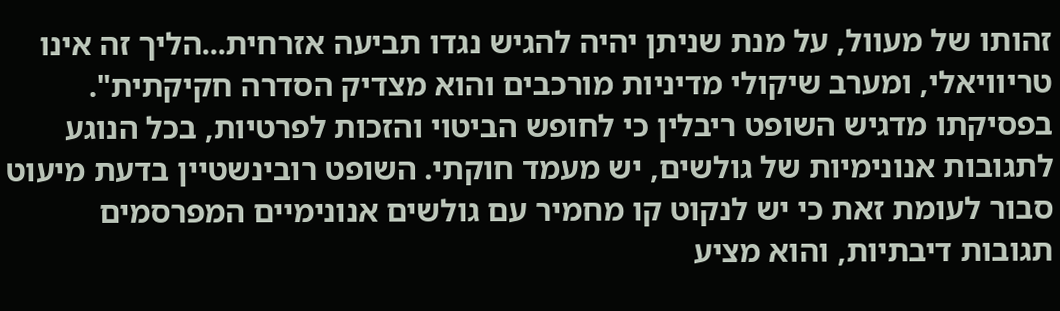זהותו של מעוול, על מנת שניתן יהיה להגיש נגדו תביעה אזרחית...הליך זה אינו טריוויאלי, ומערב שיקולי מדיניות מורכבים והוא מצדיק הסדרה חקיקתית".
בפסיקתו מדגיש השופט ריבלין כי לחופש הביטוי והזכות לפרטיות, בכל הנוגע לתגובות אנונימיות של גולשים, יש מעמד חוקתי. השופט רובינשטיין בדעת מיעוט סבור לעומת זאת כי יש לנקוט קו מחמיר עם גולשים אנונימיים המפרסמים תגובות דיבתיות, והוא מציע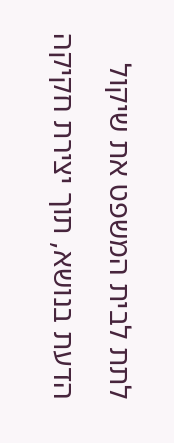לתת לבית המשפט את שיקול הדעת בנושא, תוך יצירת חקיקה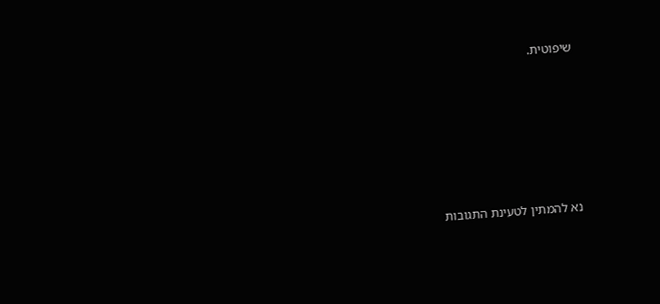שיפוטית.







נא להמתין לטעינת התגובות